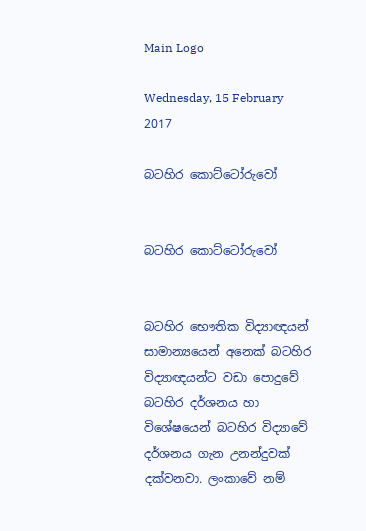Main Logo

Wednesday, 15 February 2017

බටහිර කොට්ටෝරුවෝ


බටහිර කොට්ටෝරුවෝ


බටහිර භෞතික විද්‍යාඥයන් සාමාන්‍යයෙන් අනෙක් බටහිර විද්‍යාඥයන්ට වඩා පොදුවේ බටහිර දර්ශනය හා විශේෂයෙන් බටහිර විද්‍යාවේ දර්ශනය ගැන උනන්දුවක් දක්වනවා. ලංකාවේ නම්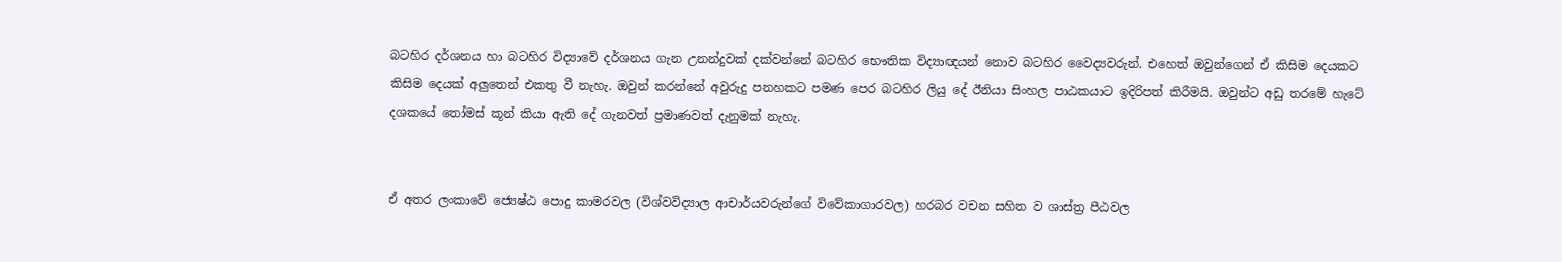බටහිර දර්ශනය හා බටහිර විද්‍යාවේ දර්ශනය ගැන උනන්දුවක් දක්වන්නේ බටහිර භෞතික විද්‍යාඥයන් නොව බටහිර වෛද්‍යවරුන්. එහෙත් ඔවුන්ගෙන් ඒ කිසිම දෙයකට කිසිම දෙයක් අලුතෙන් එකතු වී නැහැ. ඔවුන් කරන්නේ අවුරුදු පනහකට පමණ පෙර බටහිර ලියු දේ ඊනියා සිංහල පාඨකයාට ඉදිරිපත් කිරීමයි. ඔවුන්ට අඩු තරමේ හැටේ දශකයේ තෝමස් කූන් කියා ඇති දේ ගැනවත් ප්‍රමාණවත් දැනුමක් නැහැ.


ඒ අතර ලංකාවේ ජ්‍යෙෂ්ඨ පොදු කාමරවල (විශ්වවිද්‍යාල ආචාර්යවරුන්ගේ විවේකාගාරවල) හරබර වචන සහිත ව ශාස්ත්‍ර පීඨවල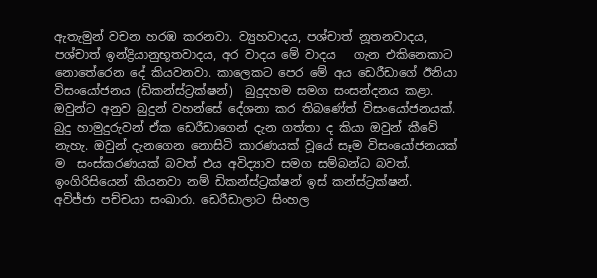ඇතැමුන් වචන හරඹ කරනවා. ව්‍යුහවාදය, පශ්චාත් නූතනවාදය, පශ්චාත් ඉන්ද්‍රියානුභූතවාදය, අර වාදය මේ වාදය   ගැන එකිනෙකාට නොතේරෙන දේ කියවනවා. කාලෙකට පෙර මේ අය ඩෙරීඩාගේ ඊනියා විසංයෝජනය (ඩිකන්ස්ට්‍රක්ෂන්)  බුදුදහම සමග සංසන්දනය කළා. ඔවුන්ට අනුව බුදුන් වහන්සේ දේශනා කර තිබණේත් විසංයෝජනයක්. බුදු හාමුදුරුවන් ඒක ඩෙරීඩාගෙන් දැන ගත්තා ද කියා ඔවුන් කීවේ නැහැ. ඔවුන් දැනගෙන නොසිටි කාරණයක් වූයේ සෑම විසංයෝජනයක් ම  සංස්කරණයක් බවත් එය අවිද්‍යාව සමග සම්බන්ධ බවත්. ඉංගිරිසියෙන් කියනවා නම් ඩිකන්ස්ට්‍රක්ෂන් ඉස් කන්ස්ට්‍රක්ෂන්.  අවිජ්ජා පච්චයා සංඛාරා. ඩෙරීඩාලාට සිංහල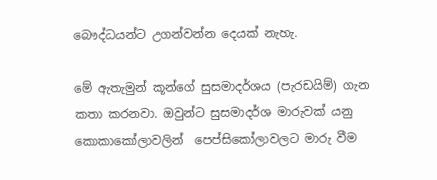බෞද්ධයන්ට උගන්වන්න දෙයක් නැහැ.

මේ ඇතැමුන් කූන්ගේ සුසමාදර්ශය (පැරඩයිම්) ගැන කතා කරනවා. ඔවුන්ට සුසමාදර්ශ මාරුවක් යනු කොකාකෝලාවලින්  පෙප්සිකෝලාවලට මාරු වීම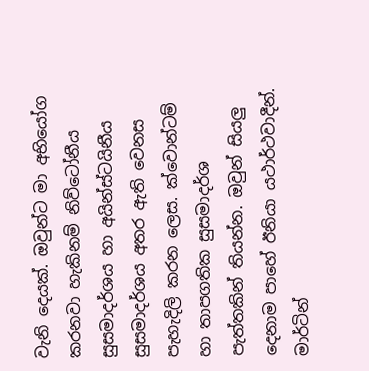වැනි දෙයක්. ඔවුන්ට මා අභියෝග කරනවා හැකිනම් නිව්ටෝනීය සුසමාදර්ශය හා අයින්ස්ටයිනීය සුසමාදර්ශය අතර ඇති වෙනස පැහැදිලි කරන ලෙස. ක්වොන්ටම් හා තාපගතික සුසමාදර්ශ පැත්තකින් තියන්න. ඔවුන් සියලු දෙනාම පාහේ ඊනියා යථාර්ථවාදීන්. මාර්ටින්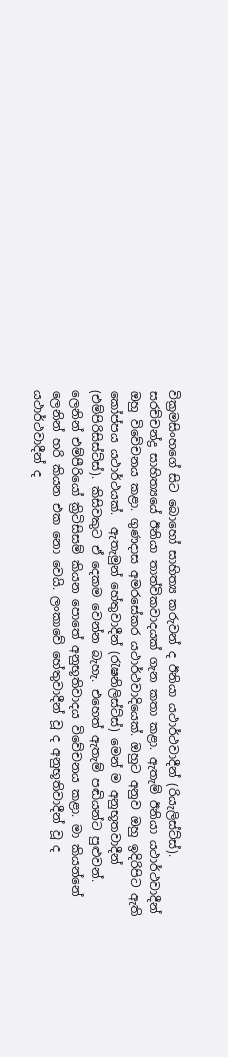වික්‍රමසිංහගේ සිට බොහෝ සාහිත්‍ය කරුවන් ද ඊනියා යථාර්ථවාදීන් (රියැලිස්ට්ස්). සරච්චන්ද්‍ර සාහිත්‍යයේ ඊනියා තාත්විකවාදයක් ගැන කතා කළා. ඇතැම් ඊනියා යථාර්ථවාදීන් ඔහු විවේචනය කළා. ගුණදාස අමරසේකර යථාර්ථවාදියෙක්. ඔහුට අනුව ඔහු ඉදිරිපිට ඇති කෝප්පය යථාර්ථයක්.  ඇතැමුන් හේතුවාදීන් (රැෂනිලිස්ට්ස්) මෙන් ම අනුභූතවාදීන් (එම්පිරිසිස්ට්ස්). කිසිවකුට ඒ දෙකම වෙන්න බැහැ. එහෙත් ඇතැම් පඬියන්ට පුළුවන්. ලෙනින් එම්පීරියෝ ක්‍රිටිසිසම් කියන පොතේ අනුභූතිවාදය විවේචනය කළා. මා කියන්නේ ලෙනින් හරි කියන එක නො වෙයි. ලංකාවේ හේතුවාදීන් වූ ද අනුභූතිවාදීන් වූ ද යථාර්ථවාදීන් ද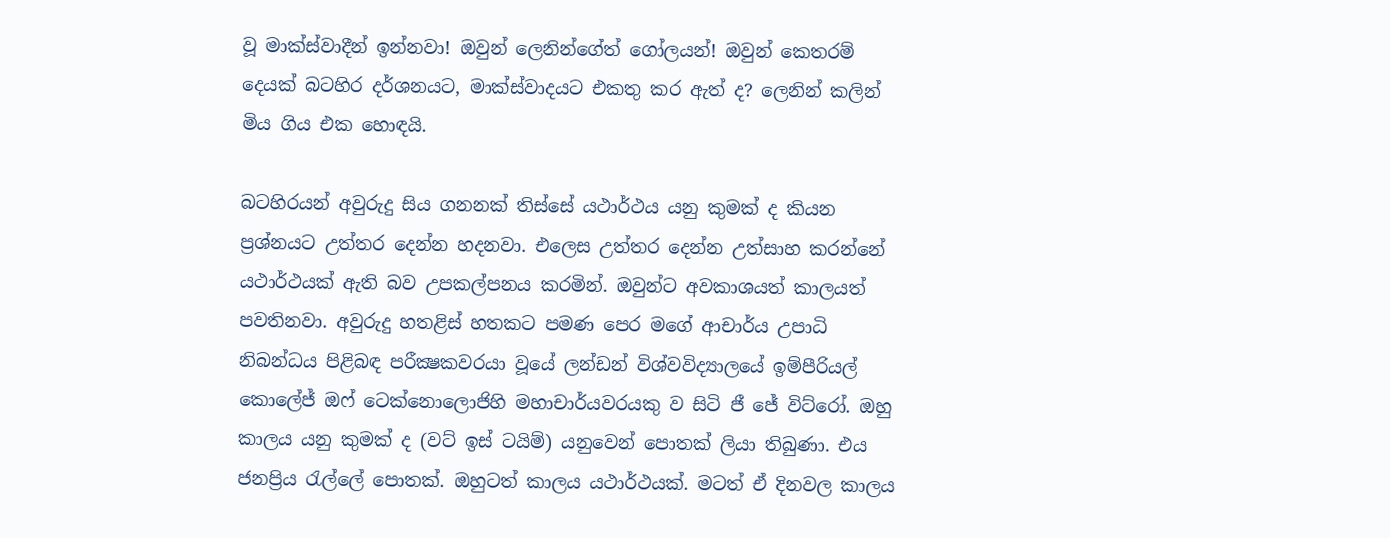වූ මාක්ස්වාදීන් ඉන්නවා! ඔවුන් ලෙනින්ගේත් ගෝලයන්! ඔවුන් කෙතරම් දෙයක් බටහිර දර්ශනයට, මාක්ස්වාදයට එකතු කර ඇත් ද? ලෙනින් කලින් මිය ගිය එක හොඳයි.

බටහිරයන් අවුරුදු සිය ගනනක් තිස්සේ යථාර්ථය යනු කුමක් ද කියන ප්‍රශ්නයට උත්තර දෙන්න හදනවා. එලෙස උත්තර දෙන්න උත්සාහ කරන්නේ යථාර්ථයක් ඇති බව උපකල්පනය කරමින්. ඔවුන්ට අවකාශයත් කාලයත් පවතිනවා. අවුරුදු හතළිස් හතකට පමණ පෙර මගේ ආචාර්ය උපාධි නිබන්ධය පිළිබඳ පරීක්‍ෂකවරයා වූයේ ලන්ඩන් විශ්වවිද්‍යාලයේ ඉම්පීරියල් කොලේජ් ඔෆ් ටෙක්නොලොජිහි මහාචාර්යවරයකු ව සිටි ජී ජේ විට්රෝ. ඔහු කාලය යනු කුමක් ද (වට් ඉස් ටයිම්) යනුවෙන් පොතක් ලියා තිබුණා. එය ජනප්‍රිය රැල්ලේ පොතක්. ඔහුටත් කාලය යථාර්ථයක්. මටත් ඒ දිනවල කාලය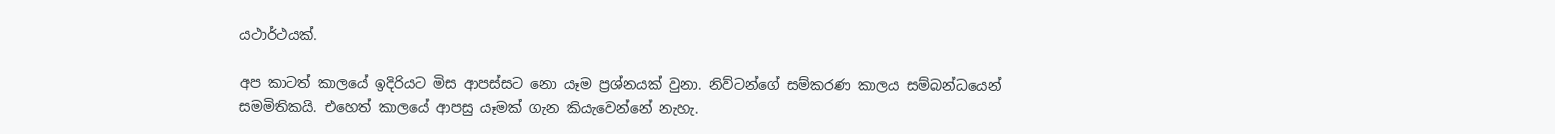යථාර්ථයක්.

අප කාටත් කාලයේ ඉදිරියට මිස ආපස්සට නො යෑම ප්‍රශ්නයක් වුනා. නිව්ටන්ගේ සම්කරණ කාලය සම්බන්ධයෙන් සමමිතිකයි. එහෙත් කාලයේ ආපසු යෑමක් ගැන කියැවෙන්නේ නැහැ.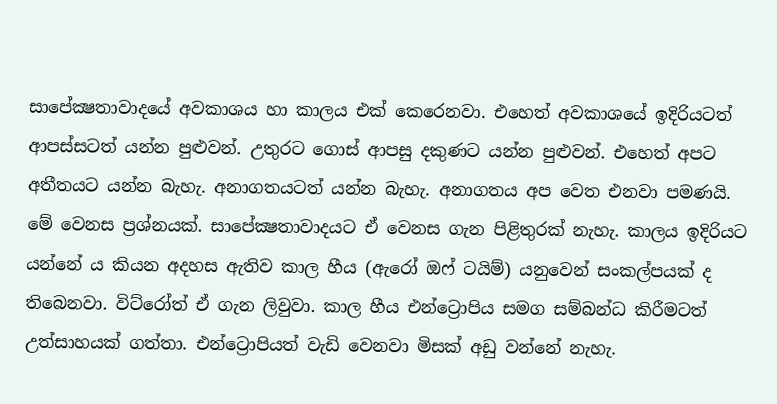සාපේක්‍ෂතාවාදයේ අවකාශය හා කාලය එක් කෙරෙනවා. එහෙත් අවකාශයේ ඉදිරියටත් ආපස්සටත් යන්න පුළුවන්. උතුරට ගොස් ආපසු දකුණට යන්න පුළුවන්. එහෙත් අපට අතීතයට යන්න බැහැ. අනාගතයටත් යන්න බැහැ. අනාගතය අප වෙත එනවා පමණයි.  මේ වෙනස ප්‍රශ්නයක්. සාපේක්‍ෂතාවාදයට ඒ වෙනස ගැන පිළිතුරක් නැහැ. කාලය ඉදිරියට යන්නේ ය කියන අදහස ඇතිව කාල හීය (ඇරෝ ඔෆ් ටයිම්) යනුවෙන් සංකල්පයක් ද තිබෙනවා. විට්රෝත් ඒ ගැන ලිවුවා. කාල හීය එන්ට්‍රොපිය සමග සම්බන්ධ කිරීමටත් උත්සාහයක් ගත්තා. එන්ට්‍රොපියත් වැඩි වෙනවා මිසක් අඩු වන්නේ නැහැ.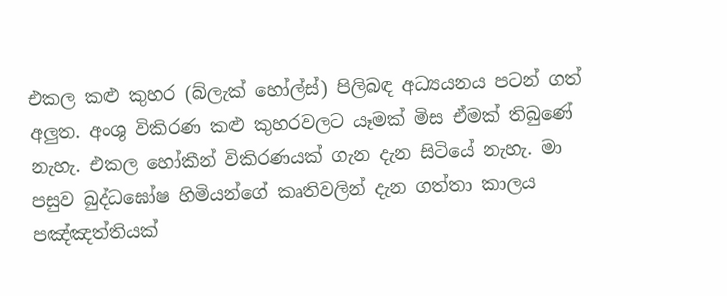එකල කළු කුහර (බ්ලැක් හෝල්ස්) පිලිබඳ අධ්‍යයනය පටන් ගත් අලුත. අංශු විකිරණ කළු කුහරවලට යෑමක් මිස ඒමක් තිබුණේ නැහැ. එකල හෝකීන් විකිරණයක් ගැන දැන සිටියේ නැහැ. මා පසුව බුද්ධඝෝෂ හිමියන්ගේ කෘතිවලින් දැන ගත්තා කාලය පඤ්ඤත්තියක්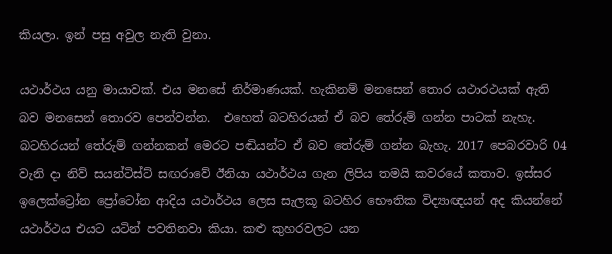කියලා. ඉන් පසු අවුල නැති වුනා.

යථාර්ථය යනු මායාවක්. එය මනසේ නිර්මාණයක්. හැකිනම් මනසෙන් තොර යථාරථයක් ඇති බව මනසෙන් තොරව පෙන්වන්න.  එහෙත් බටහිරයන් ඒ බව තේරුම් ගන්න පාටක් නැහැ. බටහිරයන් තේරුම් ගන්නකන් මෙරට පඬියන්ට ඒ බව තේරුම් ගන්න බැහැ. 2017 පෙබරවාරි 04 වැනි දා නිව් සයන්ටිස්ට් සඟරාවේ ඊනියා යථාර්ථය ගැන ලිපිය තමයි කවරයේ කතාව. ඉස්සර ඉලෙක්ට්‍රෝන ප්‍රෝටෝන ආදිය යථාර්ථය ලෙස සැලකූ බටහිර භෞතික විද්‍යාඥයන් අද කියන්නේ යථාර්ථය එයට යටින් පවතිනවා කියා. කළු කුහරවලට යන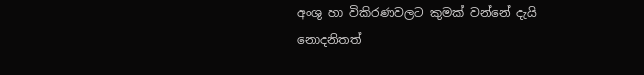අංශු හා විකිරණවලට කුමක් වන්නේ දැයි නොදනිතත්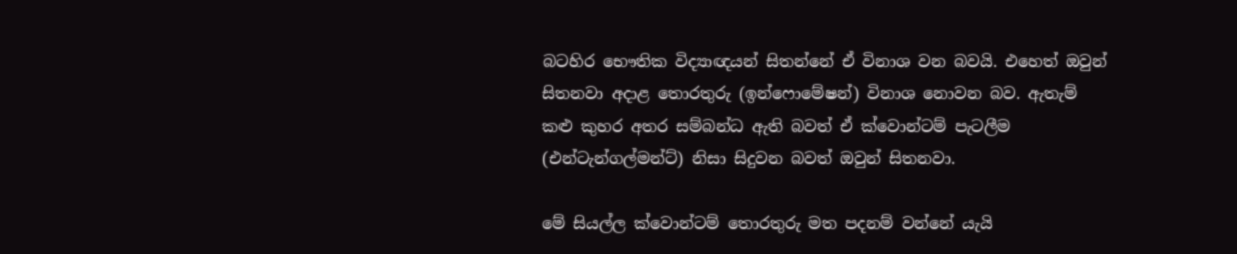බටහිර භෞතික විද්‍යාඥයන් සිතන්නේ ඒ විනාශ වන බවයි. එහෙත් ඔවුන් සිතනවා අදාළ තොරතුරු (ඉන්ෆොමේෂන්) විනාශ නොවන බව. ඇතැම් කළු කුහර අතර සම්බන්ධ ඇති බවත් ඒ ක්වොන්ටම් පැටලීම (එන්ටැන්ගල්මන්ට්) නිසා සිදුවන බවත් ඔවුන් සිතනවා.

මේ සියල්ල ක්වොන්ටම් තොරතුරු මත පදනම් වන්නේ යැයි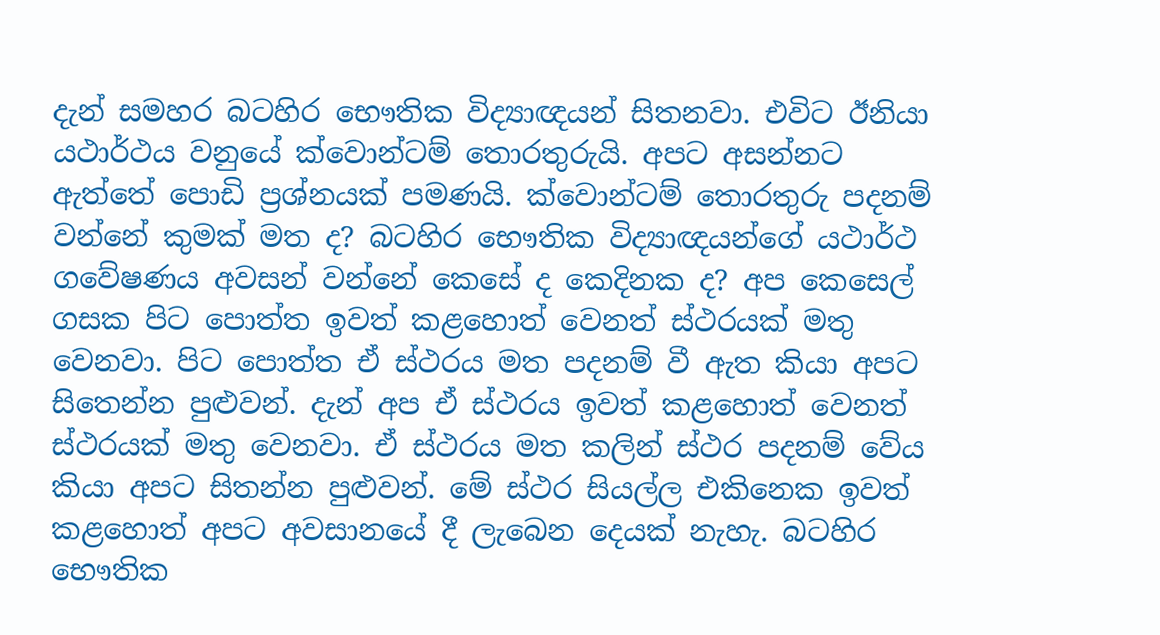දැන් සමහර බටහිර භෞතික විද්‍යාඥයන් සිතනවා. එවිට ඊනියා යථාර්ථය වනුයේ ක්වොන්ටම් තොරතුරුයි. අපට අසන්නට ඇත්තේ පොඩි ප්‍රශ්නයක් පමණයි. ක්වොන්ටම් තොරතුරු පදනම් වන්නේ කුමක් මත ද? බටහිර භෞතික විද්‍යාඥයන්ගේ යථාර්ථ ගවේෂණය අවසන් වන්නේ කෙසේ ද කෙදිනක ද? අප කෙසෙල් ගසක පිට පොත්ත ඉවත් කළහොත් වෙනත් ස්ථරයක් මතු වෙනවා. පිට පොත්ත ඒ ස්ථරය මත පදනම් වී ඇත කියා අපට සිතෙන්න පුළුවන්. දැන් අප ඒ ස්ථරය ඉවත් කළහොත් වෙනත් ස්ථරයක් මතු වෙනවා. ඒ ස්ථරය මත කලින් ස්ථර පදනම් වේය කියා අපට සිතන්න පුළුවන්. මේ ස්ථර සියල්ල එකිනෙක ඉවත් කළහොත් අපට අවසානයේ දී ලැබෙන දෙයක් නැහැ. බටහිර භෞතික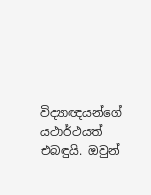විද්‍යාඥයන්ගේ යථාර්ථයත් එබඳුයි. ඔවුන්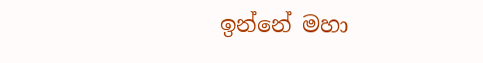ඉන්නේ මහා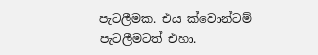පැටලීමක. එය ක්වොන්ටම් පැටලීමටත් එහා.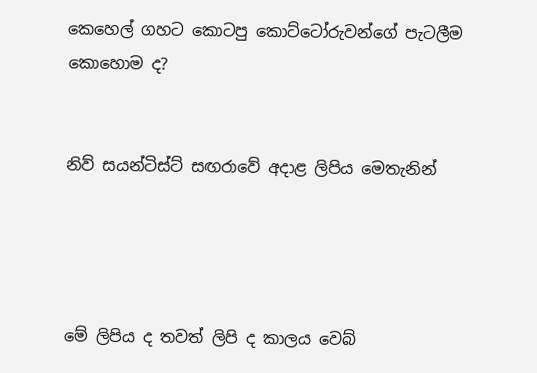කෙහෙල් ගහට කොටපු කොට්ටෝරුවන්ගේ පැටලීම කොහොම ද?


නිව් සයන්ටිස්ට් සඟරාවේ අදාළ ලිපිය මෙතැනින්




මේ ලිපිය ද තවත් ලිපි ද කාලය වෙබ්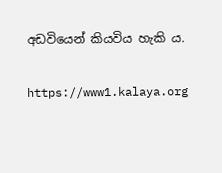අඩවියෙන් කියවිය හැකි ය.

https://www1.kalaya.org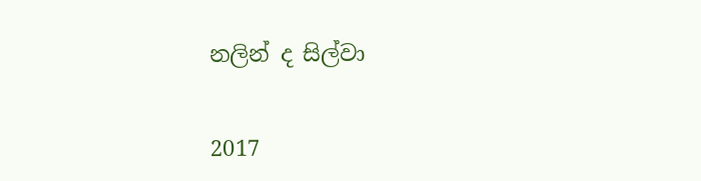නලින් ද සිල්වා


2017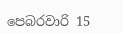පෙබරවාරි 15